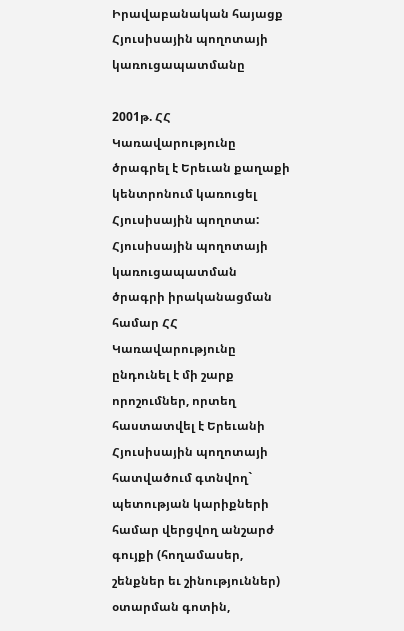Իրավաբանական հայացք Հյուսիսային պողոտայի կառուցապատմանը

2001թ. ՀՀ Կառավարությունը ծրագրել է Երեւան քաղաքի
կենտրոնում կառուցել Հյուսիսային պողոտա: Հյուսիսային պողոտայի կառուցապատման
ծրագրի իրականացման համար ՀՀ Կառավարությունը ընդունել է մի շարք որոշումներ, որտեղ
հաստատվել է Երեւանի Հյուսիսային պողոտայի հատվածում գտնվող` պետության կարիքների
համար վերցվող անշարժ գույքի (հողամասեր, շենքներ եւ շինություններ) օտարման գոտին,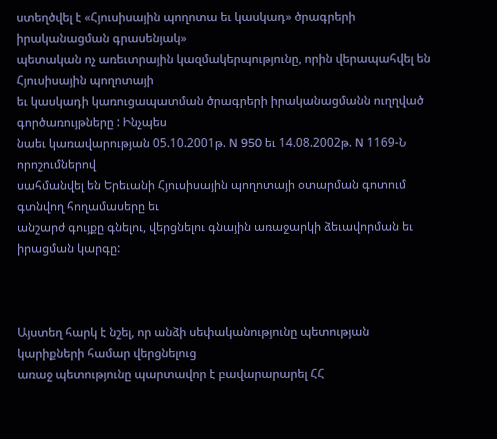ստեղծվել է «Հյուսիսային պողոտա եւ կասկադ» ծրագրերի իրականացման գրասենյակ»
պետական ոչ առեւտրային կազմակերպությունը, որին վերապահվել են Հյուսիսային պողոտայի
եւ կասկադի կառուցապատման ծրագրերի իրականացմանն ուղղված գործառույթները : Ինչպես
նաեւ կառավարության 05.10.2001թ. N 950 եւ 14.08.2002թ. N 1169-Ն որոշումներով
սահմանվել են Երեւանի Հյուսիսային պողոտայի օտարման գոտում գտնվող հողամասերը եւ
անշարժ գույքը գնելու, վերցնելու գնային առաջարկի ձեւավորման եւ իրացման կարգը:



Այստեղ հարկ է նշել, որ անձի սեփականությունը պետության կարիքների համար վերցնելուց
առաջ պետությունը պարտավոր է բավարարարել ՀՀ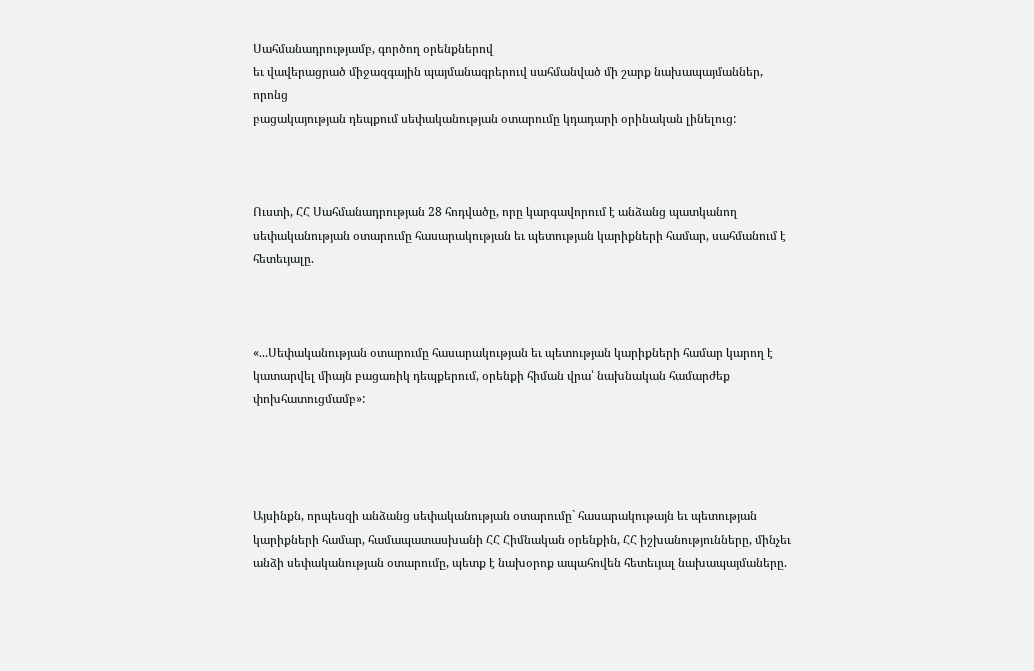Սահմանադրությամբ, գործող օրենքներով
եւ վավերացրած միջազգային պայմանագրերուվ սահմանված մի շարք նախապայմաններ, որոնց
բացակայության դեպքում սեփականության օտարումը կդադարի օրինական լինելուց:



Ուստի, ՀՀ Սահմանադրության 28 հոդվածը, որը կարգավորում է անձանց պատկանող
սեփականության օտարումը հասարակության եւ պետության կարիքների համար, սահմանում է
հետեւյալը.



«...Սեփականության օտարումը հասարակության եւ պետության կարիքների համար կարող է
կատարվել միայն բացառիկ դեպքերում, օրենքի հիման վրա՝ նախնական համարժեք
փոխհատուցմամբ»:




Այսինքն, որպեսզի անձանց սեփականության օտարումը` հասարակութայն եւ պետության
կարիքների համար, համապատասխանի ՀՀ Հիմնական օրենքին, ՀՀ իշխանությունները, մինչեւ
անձի սեփականության օտարումը, պետք է նախօրոք ապահովեն հետեւյալ նախապայմաները.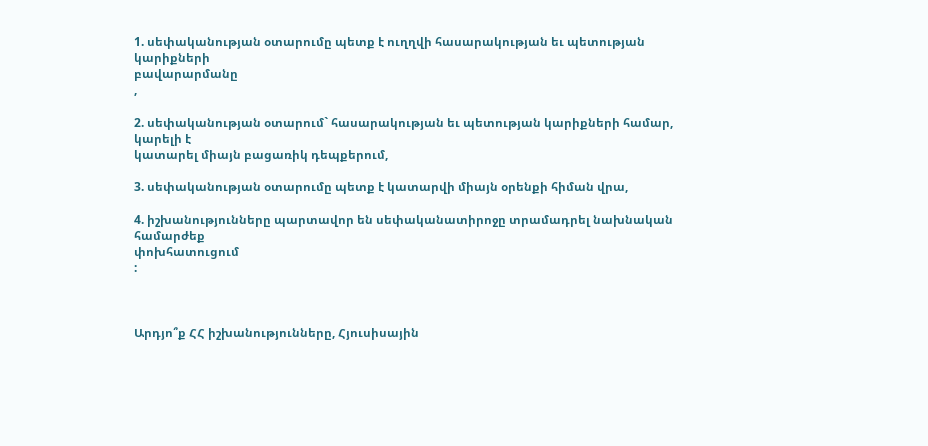1. սեփականության օտարումը պետք է ուղղվի հասարակության եւ պետության կարիքների
բավարարմանը
,

2. սեփականության օտարում` հասարակության եւ պետության կարիքների համար, կարելի է
կատարել միայն բացառիկ դեպքերում,

3. սեփականության օտարումը պետք է կատարվի միայն օրենքի հիման վրա,

4. իշխանությունները պարտավոր են սեփականատիրոջը տրամադրել նախնական համարժեք
փոխհատուցում
:



Արդյո՞ք ՀՀ իշխանությունները, Հյուսիսային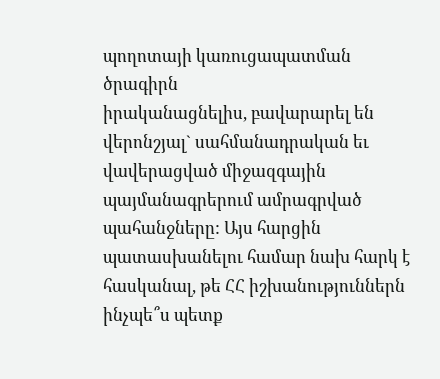պողոտայի կառուցապատման ծրագիրն
իրականացնելիս, բավարարել են վերոնշյալ` սահմանադրական եւ վավերացված միջազգային
պայմանագրերում ամրագրված պահանջները: Այս հարցին պատասխանելու համար նախ հարկ է
հասկանալ, թե ՀՀ իշխանություններն ինչպե՞ս պետք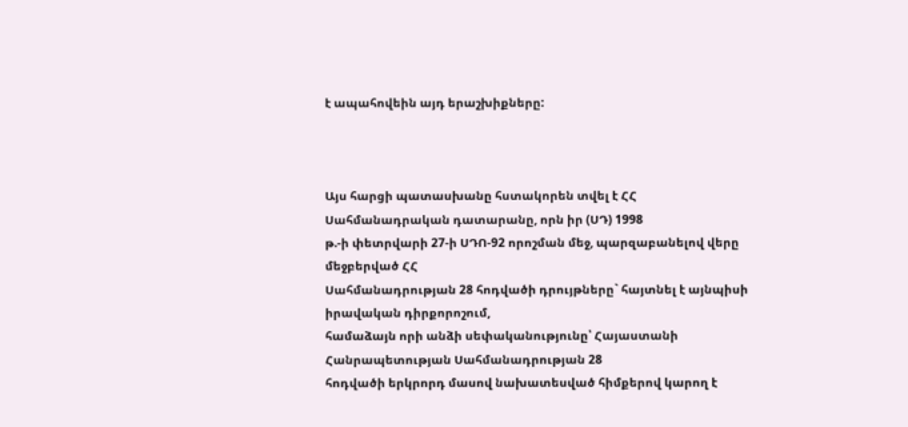է ապահովեին այդ երաշխիքները:



Այս հարցի պատասխանը հստակորեն տվել է ՀՀ Սահմանադրական դատարանը, որն իր (ՍԴ) 1998
թ.-ի փետրվարի 27-ի ՍԴՈ-92 որոշման մեջ, պարզաբանելով վերը մեջբերված ՀՀ
Սահմանադրության 28 հոդվածի դրույթները` հայտնել է այնպիսի իրավական դիրքորոշում,
համաձայն որի անձի սեփականությունը՝ Հայաստանի Հանրապետության Սահմանադրության 28
հոդվածի երկրորդ մասով նախատեսված հիմքերով կարող է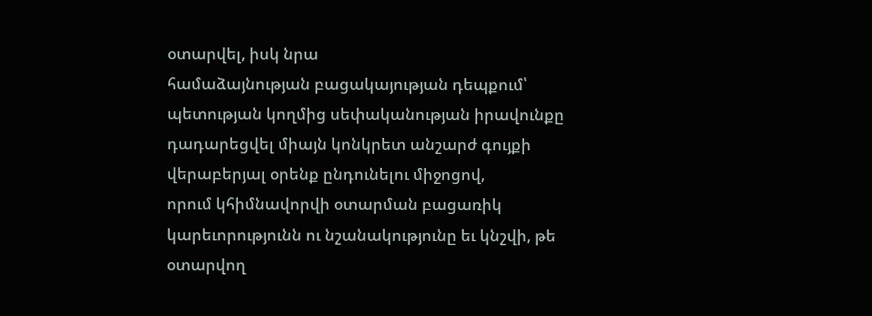օտարվել, իսկ նրա
համաձայնության բացակայության դեպքում՝ պետության կողմից սեփականության իրավունքը
դադարեցվել միայն կոնկրետ անշարժ գույքի վերաբերյալ օրենք ընդունելու միջոցով,
որում կհիմնավորվի օտարման բացառիկ կարեւորությունն ու նշանակությունը եւ կնշվի, թե
օտարվող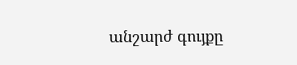անշարժ գույքը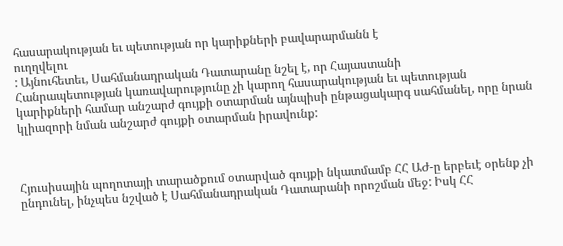հասարակության եւ պետության որ կարիքների բավարարմանն է
ուղղվելու
: Այնուհետեւ, Սահմանադրական Դատարանը նշել է, որ Հայաստանի
Հանրապետության կառավարությունը չի կարող հասարակության եւ պետության
կարիքների համար անշարժ գույքի օտարման այնպիսի ընթացակարգ սահմանել, որը նրան
կլիազորի նման անշարժ գույքի օտարման իրավունք:



Հյուսիսային պողոտայի տարածքում օտարված գույքի նկատմամբ ՀՀ ԱԺ-ը երբեւէ օրենք չի
ընդունել, ինչպես նշված է Սահմանադրական Դատարանի որոշման մեջ: Իսկ ՀՀ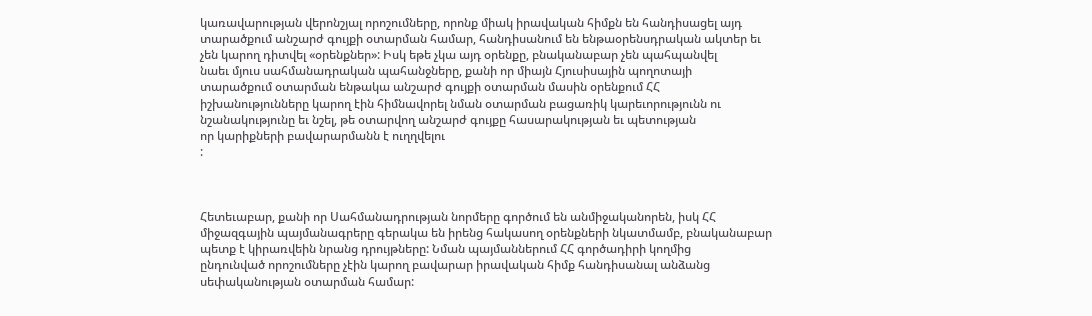կառավարության վերոնշյալ որոշումները, որոնք միակ իրավական հիմքն են հանդիսացել այդ
տարածքում անշարժ գույքի օտարման համար, հանդիսանում են ենթաօրենսդրական ակտեր եւ
չեն կարող դիտվել «օրենքներ»: Իսկ եթե չկա այդ օրենքը, բնականաբար չեն պահպանվել
նաեւ մյուս սահմանադրական պահանջները, քանի որ միայն Հյուսիսային պողոտայի
տարածքում օտարման ենթակա անշարժ գույքի օտարման մասին օրենքում ՀՀ
իշխանությունները կարող էին հիմնավորել նման օտարման բացառիկ կարեւորությունն ու
նշանակությունը եւ նշել, թե օտարվող անշարժ գույքը հասարակության եւ պետության
որ կարիքների բավարարմանն է ուղղվելու
:



Հետեւաբար, քանի որ Սահմանադրության նորմերը գործում են անմիջականորեն, իսկ ՀՀ
միջազգային պայմանագրերը գերակա են իրենց հակասող օրենքների նկատմամբ, բնականաբար
պետք է կիրառվեին նրանց դրույթները: Նման պայմաններում ՀՀ գործադիրի կողմից
ընդունված որոշումները չէին կարող բավարար իրավական հիմք հանդիսանալ անձանց
սեփականության օտարման համար: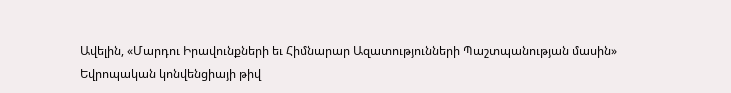Ավելին, «Մարդու Իրավունքների եւ Հիմնարար Ազատությունների Պաշտպանության մասին»
Եվրոպական կոնվենցիայի թիվ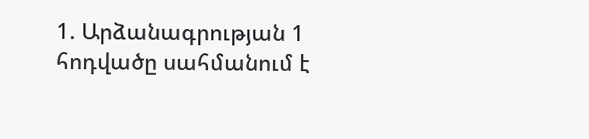1. Արձանագրության 1 հոդվածը սահմանում է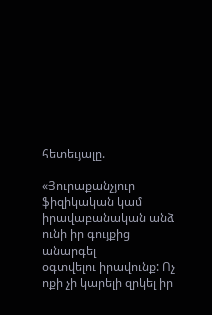հետեւյալը.

«Յուրաքանչյուր ֆիզիկական կամ իրավաբանական անձ ունի իր գույքից անարգել
օգտվելու իրավունք: Ոչ ոքի չի կարելի զրկել իր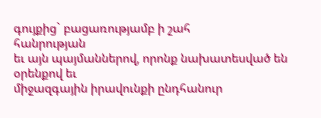գույքից` բացառությամբ ի շահ
հանրության
եւ այն պայմաններով, որոնք նախատեսված են օրենքով եւ
միջազգային իրավունքի ընդհանուր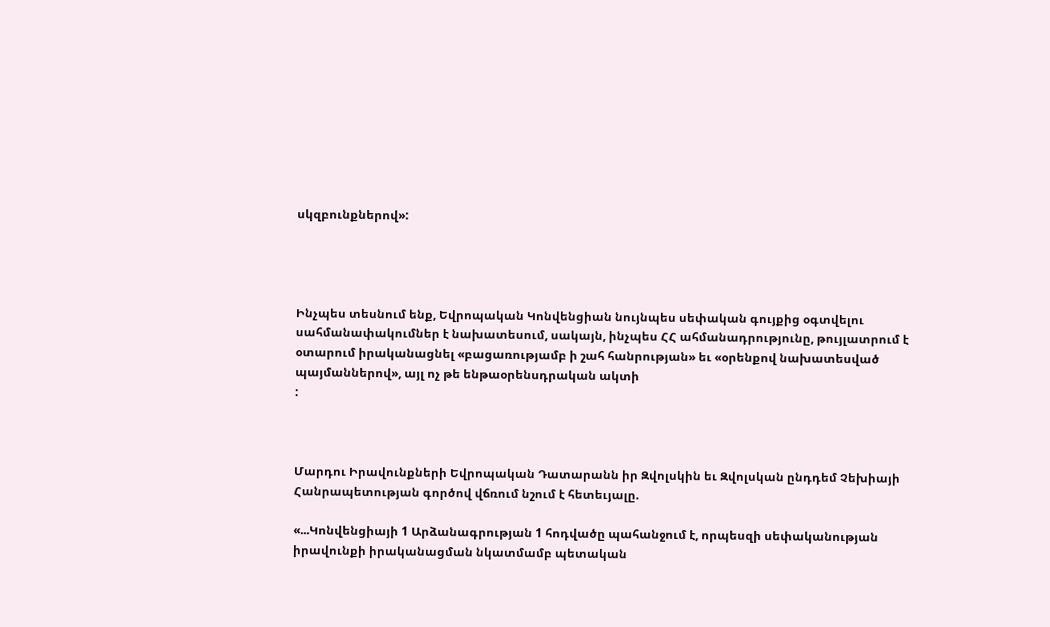սկզբունքներով»:




Ինչպես տեսնում ենք, Եվրոպական Կոնվենցիան նույնպես սեփական գույքից օգտվելու
սահմանափակումներ է նախատեսում, սակայն, ինչպես ՀՀ ահմանադրությունը, թույլատրում է
օտարում իրականացնել «բացառությամբ ի շահ հանրության» եւ «օրենքով նախատեսված
պայմաններով», այլ ոչ թե ենթաօրենսդրական ակտի
:



Մարդու Իրավունքների Եվրոպական Դատարանն իր Զվոլսկին եւ Զվոլսկան ընդդեմ Չեխիայի
Հանրապետության գործով վճռում նշում է հետեւյալը.

«...Կոնվենցիայի 1 Արձանագրության 1 հոդվածը պահանջում է, որպեսզի սեփականության
իրավունքի իրականացման նկատմամբ պետական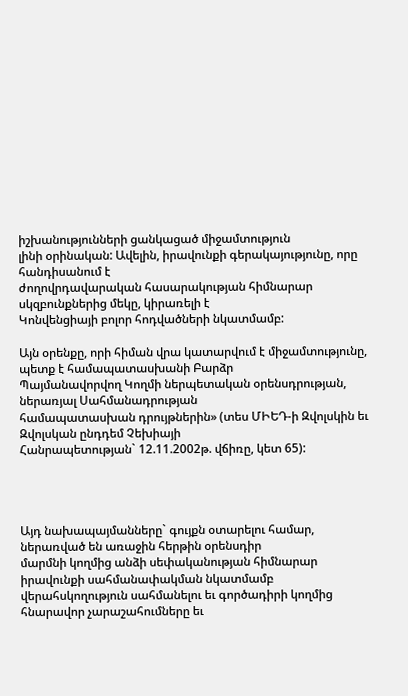իշխանությունների ցանկացած միջամտություն
լինի օրինական: Ավելին, իրավունքի գերակայությունը, որը հանդիսանում է
ժողովրդավարական հասարակության հիմնարար սկզբունքներից մեկը, կիրառելի է
Կոնվենցիայի բոլոր հոդվածների նկատմամբ:

Այն օրենքը, որի հիման վրա կատարվում է միջամտությունը, պետք է համապատասխանի Բարձր
Պայմանավորվող Կողմի ներպետական օրենսդրության, ներառյալ Սահմանադրության
համապատասխան դրույթներին» (տես ՄԻԵԴ-ի Զվոլսկին եւ Զվոլսկան ընդդեմ Չեխիայի
Հանրապետության` 12.11.2002թ. վճիռը, կետ 65):




Այդ նախապայմանները` գույքն օտարելու համար, ներառված են առաջին հերթին օրենսդիր
մարմնի կողմից անձի սեփականության հիմնարար իրավունքի սահմանափակման նկատմամբ
վերահսկողություն սահմանելու եւ գործադիրի կողմից հնարավոր չարաշահումները եւ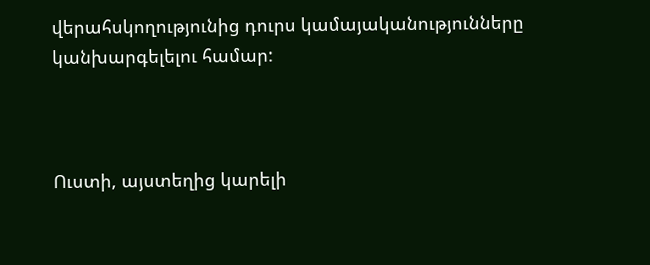վերահսկողությունից դուրս կամայականությունները կանխարգելելու համար:



Ուստի, այստեղից կարելի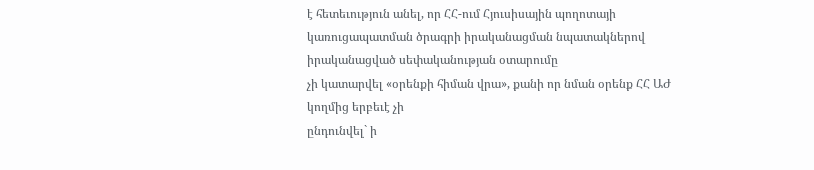է հետեւություն անել, որ ՀՀ-ում Հյուսիսային պողոտայի
կառուցապատման ծրագրի իրականացման նպատակներով իրականացված սեփականության օտարումը
չի կատարվել «օրենքի հիման վրա», քանի որ նման օրենք ՀՀ ԱԺ կողմից երբեւէ չի
ընդունվել` ի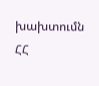խախտումն ՀՀ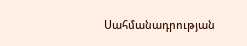Սահմանադրության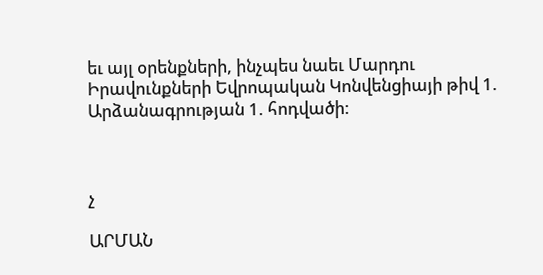եւ այլ օրենքների, ինչպես նաեւ Մարդու
Իրավունքների Եվրոպական Կոնվենցիայի թիվ 1. Արձանագրության 1. հոդվածի:



չ

ԱՐՄԱՆ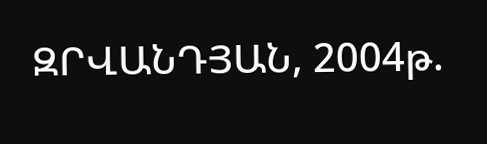ԶՐՎԱՆԴՅԱՆ, 2004թ.